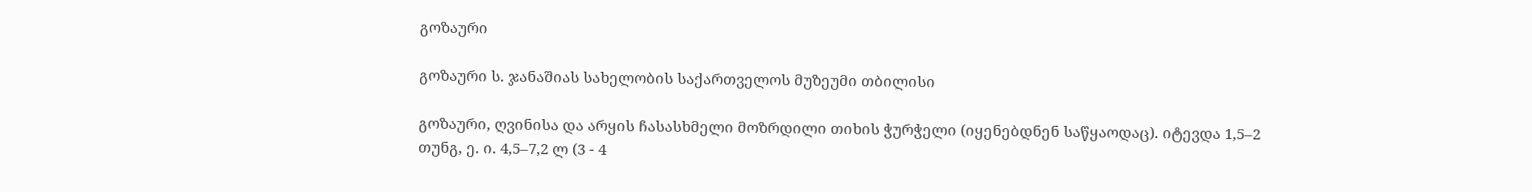გოზაური

გოზაური ს. ჯანაშიას სახელობის საქართველოს მუზეუმი თბილისი

გოზაური, ღვინისა და არყის ჩასასხმელი მოზრდილი თიხის ჭურჭელი (იყენებდნენ საწყაოდაც). იტევდა 1,5–2 თუნგ, ე. ი. 4,5–7,2 ლ (3 - 4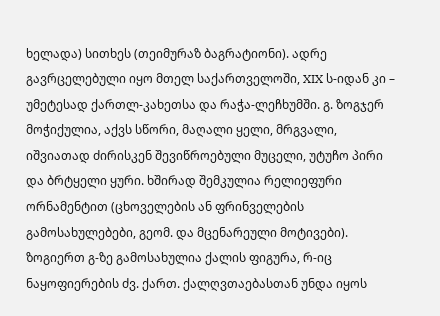ხელადა) სითხეს (თეიმურაზ ბაგრატიონი). ადრე გავრცელებული იყო მთელ საქართველოში, XIX ს-იდან კი – უმეტესად ქართლ-კახეთსა და რაჭა-ლეჩხუმში. გ. ზოგჯერ მოჭიქულია, აქვს სწორი, მაღალი ყელი, მრგვალი, იშვიათად ძირისკენ შევიწროებული მუცელი, უტუჩო პირი და ბრტყელი ყური. ხშირად შემკულია რელიეფური ორნამენტით (ცხოველების ან ფრინველების გამოსახულებები, გეომ. და მცენარეული მოტივები). ზოგიერთ გ-ზე გამოსახულია ქალის ფიგურა, რ-იც ნაყოფიერების ძვ. ქართ. ქალღვთაებასთან უნდა იყოს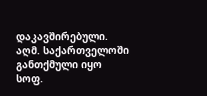დაკავშირებული. აღმ. საქართველოში განთქმული იყო სოფ.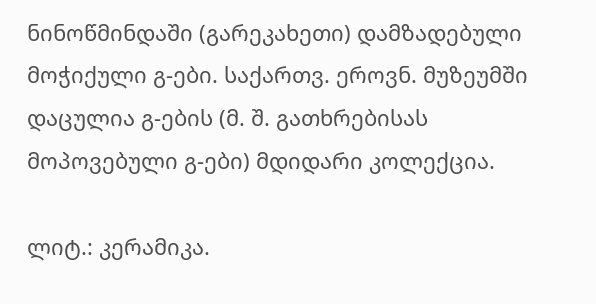ნინოწმინდაში (გარეკახეთი) დამზადებული მოჭიქული გ-ები. საქართვ. ეროვნ. მუზეუმში დაცულია გ-ების (მ. შ. გათხრებისას მოპოვებული გ-ები) მდიდარი კოლექცია.

ლიტ.: კერამიკა.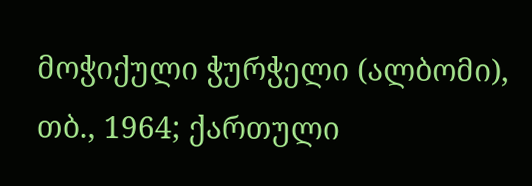მოჭიქული ჭურჭელი (ალბომი), თბ., 1964; ქართული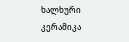ხალხური კერამიკა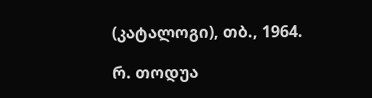(კატალოგი), თბ., 1964.

რ. თოდუა